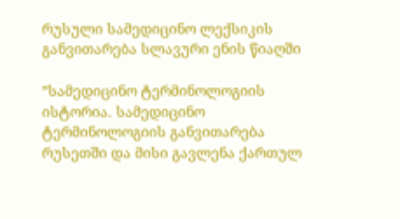რუსული სამედიცინო ლექსიკის განვითარება სლავური ენის წიაღში

”სამედიცინო ტერმინოლოგიის ისტორია. სამედიცინო ტერმინოლოგიის განვითარება რუსეთში და მისი გავლენა ქართულ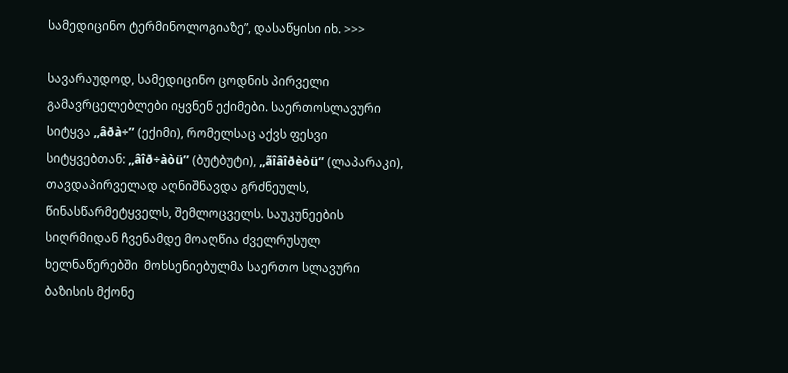სამედიცინო ტერმინოლოგიაზე”, დასაწყისი იხ. >>>

სავარაუდოდ, სამედიცინო ცოდნის პირველი გამავრცელებლები იყვნენ ექიმები. საერთოსლავური სიტყვა ,,âðà÷’’ (ექიმი), რომელსაც აქვს ფესვი სიტყვებთან: ,,âîð÷àòü’’ (ბუტბუტი), ,,ãîâîðèòü‘’ (ლაპარაკი), თავდაპირველად აღნიშნავდა გრძნეულს, წინასწარმეტყველს, შემლოცველს. საუკუნეების სიღრმიდან ჩვენამდე მოაღწია ძველრუსულ ხელნაწერებში  მოხსენიებულმა საერთო სლავური ბაზისის მქონე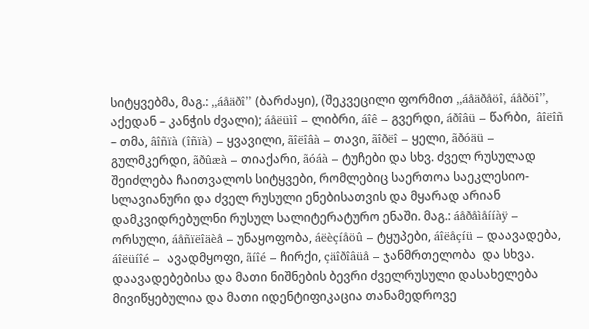სიტყვებმა, მაგ.: ,,áåäðî’’ (ბარძაყი), (შეკვეცილი ფორმით ,,áåäðåöî, áåðöî’’, აქედან – კანჭის ძვალი); áåëüìî – ლიბრი, áîê – გვერდი, áðîâü – წარბი,  âîëîñ – თმა, âîñïà (îñïà) – ყვავილი, ãîëîâà – თავი, ãîðëî – ყელი, ãðóäü – გულმკერდი, ãðûæà – თიაქარი, ãóáà – ტუჩები და სხვ. ძველ რუსულად შეიძლება ჩაითვალოს სიტყვები, რომლებიც საერთოა საეკლესიო-სლავიანური და ძველ რუსული ენებისათვის და მყარად არიან დამკვიდრებულნი რუსულ სალიტერატურო ენაში. მაგ.: áåðåìåííàÿ – ორსული, áåñïëîäèå – უნაყოფობა, áëèçíåöû – ტყუპები, áîëåçíü – დაავადება, áîëüíîé –  ავადმყოფი, ãíîé – ჩირქი, çäîðîâüå – ჯანმრთელობა  და სხვა.
დაავადებებისა და მათი ნიშნების ბევრი ძველრუსული დასახელება მივიწყებულია და მათი იდენტიფიკაცია თანამედროვე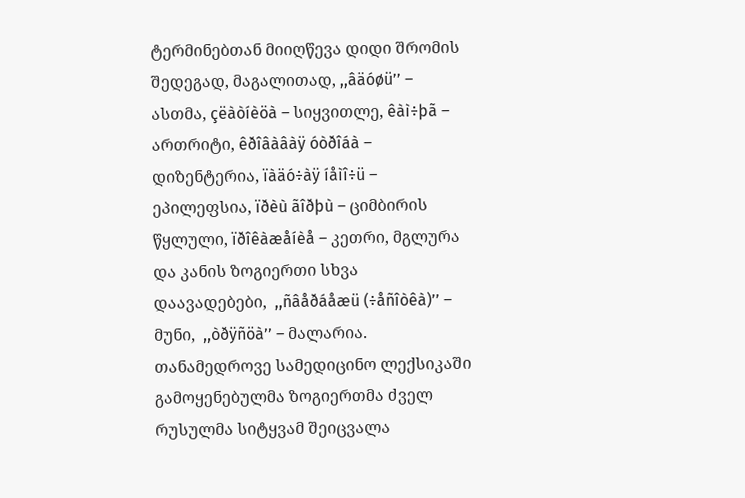ტერმინებთან მიიღწევა დიდი შრომის შედეგად, მაგალითად, ,,âäóøü’’ – ასთმა, çëàòíèöà – სიყვითლე, êàì÷þã – ართრიტი, êðîâàâàÿ óòðîáà – დიზენტერია, ïàäó÷àÿ íåìî÷ü – ეპილეფსია, ïðèù ãîðþù – ციმბირის წყლული, ïðîêàæåíèå – კეთრი, მგლურა და კანის ზოგიერთი სხვა დაავადებები,  ,,ñâåðáåæü (÷åñîòêà)’’ – მუნი,  ,,òðÿñöà’’ – მალარია.
თანამედროვე სამედიცინო ლექსიკაში გამოყენებულმა ზოგიერთმა ძველ რუსულმა სიტყვამ შეიცვალა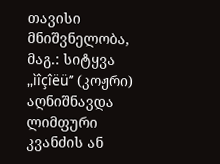თავისი მნიშვნელობა, მაგ.: სიტყვა ,,ìîçîëü’’ (კოჟრი) აღნიშნავდა ლიმფური კვანძის ან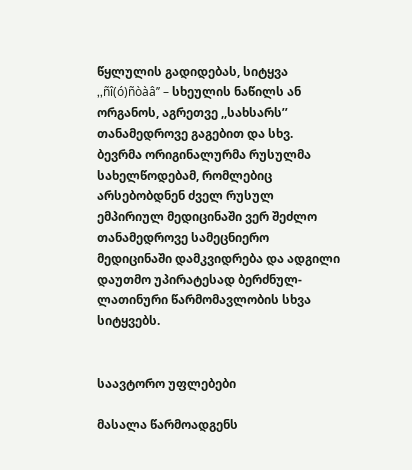წყლულის გადიდებას, სიტყვა ,,ñî(ó)ñòàâ’’ – სხეულის ნაწილს ან ორგანოს, აგრეთვე ,,სახსარს’’ თანამედროვე გაგებით და სხვ.
ბევრმა ორიგინალურმა რუსულმა სახელწოდებამ, რომლებიც არსებობდნენ ძველ რუსულ ემპირიულ მედიცინაში ვერ შეძლო თანამედროვე სამეცნიერო მედიცინაში დამკვიდრება და ადგილი დაუთმო უპირატესად ბერძნულ-ლათინური წარმომავლობის სხვა სიტყვებს.


საავტორო უფლებები

მასალა წარმოადგენს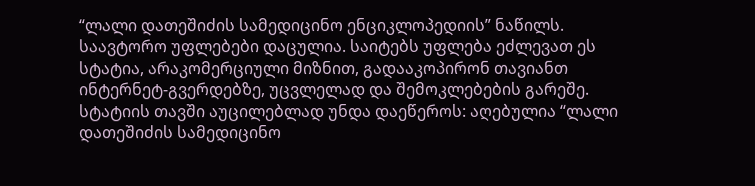“ლალი დათეშიძის სამედიცინო ენციკლოპედიის” ნაწილს. საავტორო უფლებები დაცულია. საიტებს უფლება ეძლევათ ეს სტატია, არაკომერციული მიზნით, გადააკოპირონ თავიანთ ინტერნეტ-გვერდებზე, უცვლელად და შემოკლებების გარეშე. სტატიის თავში აუცილებლად უნდა დაეწეროს: აღებულია “ლალი დათეშიძის სამედიცინო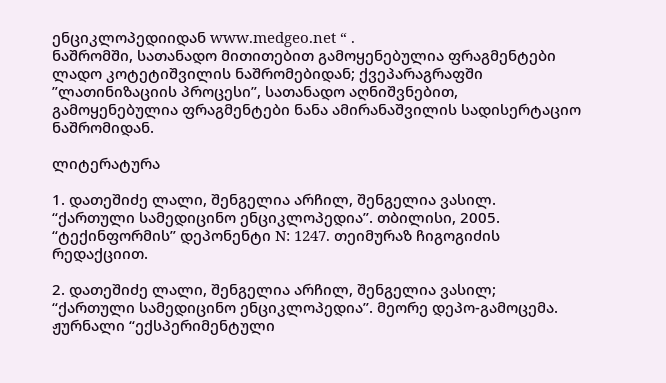ენციკლოპედიიდან www.medgeo.net “ .
ნაშრომში, სათანადო მითითებით გამოყენებულია ფრაგმენტები ლადო კოტეტიშვილის ნაშრომებიდან; ქვეპარაგრაფში ”ლათინიზაციის პროცესი”, სათანადო აღნიშვნებით, გამოყენებულია ფრაგმენტები ნანა ამირანაშვილის სადისერტაციო ნაშრომიდან.

ლიტერატურა

1. დათეშიძე ლალი, შენგელია არჩილ, შენგელია ვასილ. “ქართული სამედიცინო ენციკლოპედია”. თბილისი, 2005. “ტექინფორმის” დეპონენტი N: 1247. თეიმურაზ ჩიგოგიძის რედაქციით.

2. დათეშიძე ლალი, შენგელია არჩილ, შენგელია ვასილ; “ქართული სამედიცინო ენციკლოპედია”. მეორე დეპო-გამოცემა. ჟურნალი “ექსპერიმენტული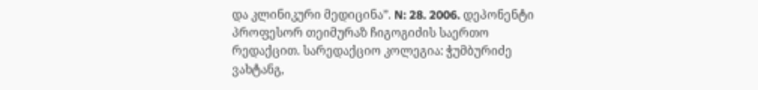და კლინიკური მედიცინა”. N: 28. 2006. დეპონენტი პროფესორ თეიმურაზ ჩიგოგიძის საერთო რედაქცით. სარედაქციო კოლეგია: ჭუმბურიძე ვახტანგ,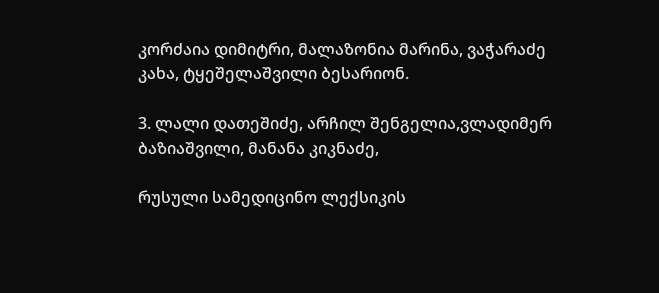კორძაია დიმიტრი, მალაზონია მარინა, ვაჭარაძე კახა, ტყეშელაშვილი ბესარიონ.

3. ლალი დათეშიძე, არჩილ შენგელია,ვლადიმერ ბაზიაშვილი, მანანა კიკნაძე,

რუსული სამედიცინო ლექსიკის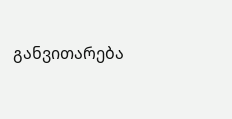განვითარება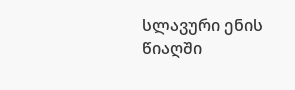სლავური ენის წიაღში